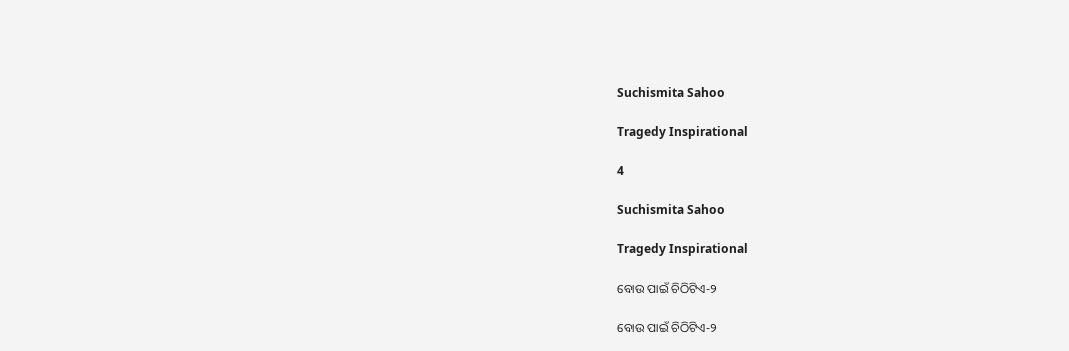Suchismita Sahoo

Tragedy Inspirational

4

Suchismita Sahoo

Tragedy Inspirational

ବୋଉ ପାଇଁ ଚିଠିଟିଏ-୨

ବୋଉ ପାଇଁ ଚିଠିଟିଏ-୨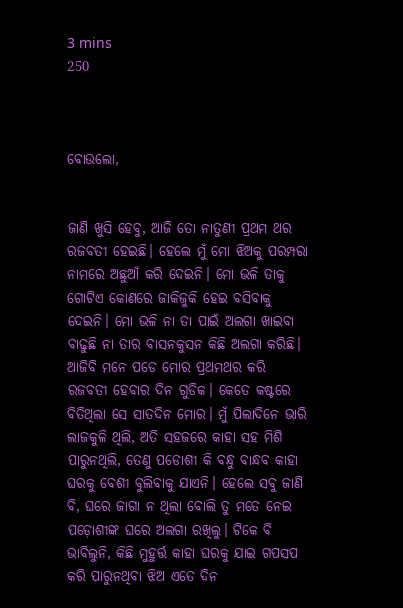3 mins
250



ବୋଉଲୋ,


ଜାଣି ଖୁସି ହେବୁ, ଆଜି ତୋ ନାତୁଣୀ ପ୍ରଥମ ଥର ରଜବତୀ ହେଇଛି। ହେଲେ ମୁଁ ମୋ ଝିଅକୁ ପରମ୍ପରା ନାମରେ ଅଛୁଆଁ କରି ଦେଇନି। ମୋ ଭଳି ତାକୁ ଗୋଟିଏ କୋଣରେ ଜାକିଜୁକି ହେଇ ବସିବାକୁ ଦେଇନି। ମୋ ଭଳି ନା ତା ପାଇଁ ଅଲଗା ଖାଇବା ବାଢୁଛି ନା ତାର ବାସନକୁସନ କିଛି ଅଲଗା କରିଛି। ଆଜିବି ମନେ ପଡେ ମୋର ପ୍ରଥମଥର କରି ରଜବତୀ ହେବାର ଦିନ ଗୁଡିକ। କେତେ କଷ୍ଟରେ ବିତିଥିଲା ସେ ସାତଦିନ ମୋର। ମୁଁ ପିଲାଦିନେ ଭାରି ଲାଜକୁଳି ଥିଲି, ଅତି ସହଜରେ କାହା ସହ ମିଶି ପାରୁନଥିଲି, ତେଣୁ ପଡୋଶୀ କି ବନ୍ଧୁ ବାନ୍ଧବ କାହା ଘରକୁ ବେଶୀ ବୁଲିବାକୁ ଯାଏନି। ହେଲେ ସବୁ ଜାଣି ବି, ଘରେ ଜାଗା ନ ଥିଲା ବୋଲି ତୁ ମତେ ନେଇ ପଡ଼ୋଶୀଙ୍କ ଘରେ ଅଲଗା ରଖିଲୁ। ଟିକେ ବି ଭାବିଲୁନି, କିଛି ମୁହୁର୍ତ୍ତ କାହା ଘରକୁ ଯାଇ ଗପସପ କରି ପାରୁନଥିବା ଝିଅ ଏତେ ଦିନ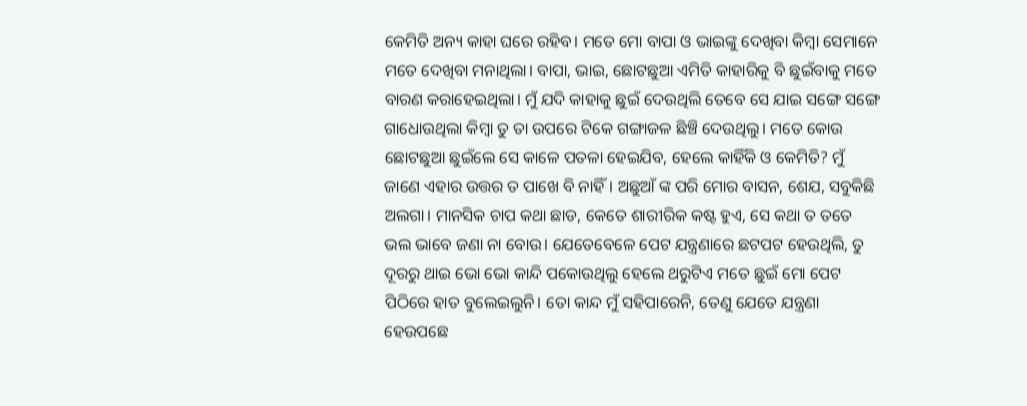କେମିତି ଅନ୍ୟ କାହା ଘରେ ରହିବ। ମତେ ମୋ ବାପା ଓ ଭାଇଙ୍କୁ ଦେଖିବା କିମ୍ବା ସେମାନେ ମତେ ଦେଖିବା ମନାଥିଲା। ବାପା, ଭାଇ, ଛୋଟଛୁଆ ଏମିତି କାହାରିକୁ ବି ଛୁଇଁବାକୁ ମତେ ବାରଣ କରାହେଇଥିଲା। ମୁଁ ଯଦି କାହାକୁ ଛୁଇଁ ଦେଉଥିଲି ତେବେ ସେ ଯାଇ ସଙ୍ଗେ ସଙ୍ଗେ ଗାଧୋଉଥିଲା କିମ୍ବା ତୁ ତା ଉପରେ ଟିକେ ଗଙ୍ଗାଜଳ ଛିଞ୍ଚି ଦେଉଥିଲୁ। ମତେ କୋଉ ଛୋଟଛୁଆ ଛୁଇଁଲେ ସେ କାଳେ ପତଳା ହେଇଯିବ, ହେଲେ କାହିଁକି ଓ କେମିତି? ମୁଁ ଜାଣେ ଏହାର ଉତ୍ତର ତ ପାଖେ ବି ନାହିଁ। ଅଛୁଆଁ ଙ୍କ ପରି ମୋର ବାସନ, ଶେଯ, ସବୁକିଛି ଅଲଗା। ମାନସିକ ଚାପ କଥା ଛାଡ, କେତେ ଶାରୀରିକ କଷ୍ଟ ହୁଏ, ସେ କଥା ତ ତତେ ଭଲ ଭାବେ ଜଣା ନା ବୋଉ। ଯେତେବେଳେ ପେଟ ଯନ୍ତ୍ରଣାରେ ଛଟପଟ ହେଉଥିଲି, ତୁ ଦୂରରୁ ଥାଇ ଭୋ ଭୋ କାନ୍ଦି ପକୋଉଥିଲୁ ହେଲେ ଥରୁଟିଏ ମତେ ଛୁଇଁ ମୋ ପେଟ ପିଠିରେ ହାତ ବୁଲେଇଲୁନି। ତୋ କାନ୍ଦ ମୁଁ ସହିପାରେନି, ତେଣୁ ଯେତେ ଯନ୍ତ୍ରଣା ହେଉପଛେ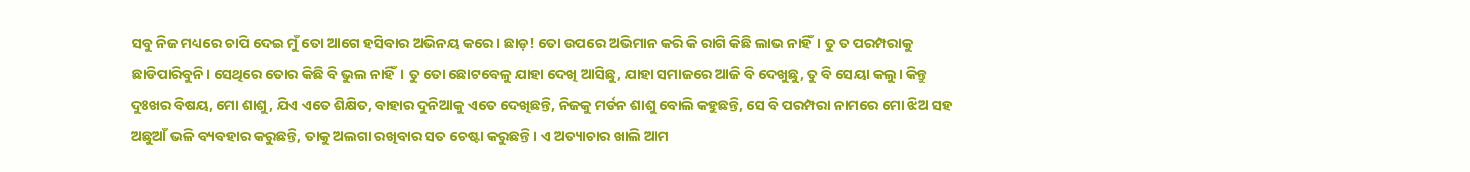ସବୁ ନିଜ ମଧ୍ୟରେ ଚାପି ଦେଇ ମୁଁ ତୋ ଆଗେ ହସିବାର ଅଭିନୟ କରେ। ଛାଡ଼! ତୋ ଉପରେ ଅଭିମାନ କରି କି ରାଗି କିଛି ଲାଭ ନାହିଁ। ତୁ ତ ପରମ୍ପରାକୁ ଛାଡିପାରିବୁନି। ସେଥିରେ ତୋର କିଛି ବି ଭୁଲ ନାହିଁ। ତୁ ତୋ ଛୋଟବେଳୁ ଯାହା ଦେଖି ଆସିଛୁ, ଯାହା ସମାଜରେ ଆଜି ବି ଦେଖୁଛୁ, ତୁ ବି ସେୟା କଲୁ। କିନ୍ତୁ ଦୁଃଖର ବିଷୟ, ମୋ ଶାଶୁ, ଯିଏ ଏତେ ଶିକ୍ଷିତ, ବାହାର ଦୁନିଆକୁ ଏତେ ଦେଖିଛନ୍ତି, ନିଜକୁ ମର୍ଡନ ଶାଶୁ ବୋଲି କହୁଛନ୍ତି, ସେ ବି ପରମ୍ପରା ନାମରେ ମୋ ଝିଅ ସହ ଅଛୁଆଁ ଭଳି ବ୍ୟବହାର କରୁଛନ୍ତି, ତାକୁ ଅଲଗା ରଖିବାର ସତ ଚେଷ୍ଟା କରୁଛନ୍ତି। ଏ ଅତ୍ୟାଚାର ଖାଲି ଆମ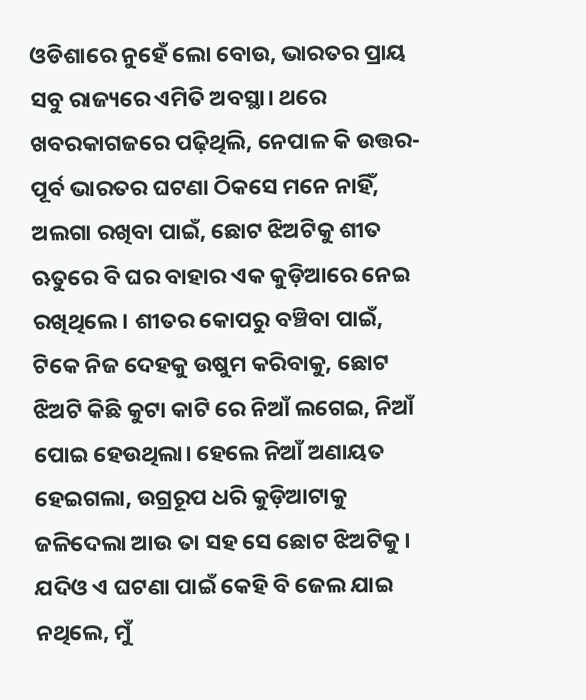ଓଡିଶାରେ ନୁହେଁ ଲୋ ବୋଉ, ଭାରତର ପ୍ରାୟ ସବୁ ରାଜ୍ୟରେ ଏମିତି ଅବସ୍ଥା। ଥରେ ଖବରକାଗଜରେ ପଢ଼ିଥିଲି, ନେପାଳ କି ଉତ୍ତର-ପୂର୍ବ ଭାରତର ଘଟଣା ଠିକସେ ମନେ ନାହିଁ, ଅଲଗା ରଖିବା ପାଇଁ, ଛୋଟ ଝିଅଟିକୁ ଶୀତ ଋତୁରେ ବି ଘର ବାହାର ଏକ କୁଡ଼ିଆରେ ନେଇ ରଖିଥିଲେ। ଶୀତର କୋପରୁ ବଞ୍ଚିବା ପାଇଁ, ଟିକେ ନିଜ ଦେହକୁ ଉଷୁମ କରିବାକୁ, ଛୋଟ ଝିଅଟି କିଛି କୁଟା କାଟି ରେ ନିଆଁ ଲଗେଇ, ନିଆଁ ପୋଇ ହେଉଥିଲା। ହେଲେ ନିଆଁ ଅଣାୟତ ହେଇଗଲା, ଉଗ୍ରରୂପ ଧରି କୁଡ଼ିଆଟାକୁ ଜଳିଦେଲା ଆଉ ତା ସହ ସେ ଛୋଟ ଝିଅଟିକୁ। ଯଦିଓ ଏ ଘଟଣା ପାଇଁ କେହି ବି ଜେଲ ଯାଇ ନଥିଲେ, ମୁଁ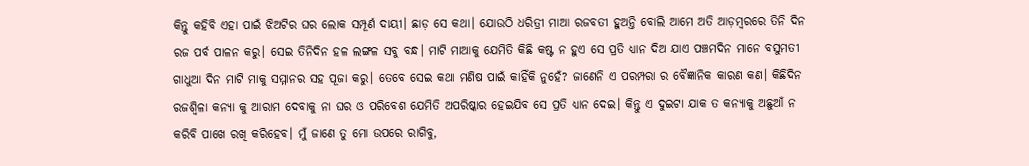କିନ୍ତୁ କହିବି ଏହା ପାଇଁ ଝିଅଟିର ଘର ଲୋକ ସମ୍ପୂର୍ଣ ଦାୟୀ। ଛାଡ଼ ସେ କଥା। ଯୋଉଠି ଧରିତ୍ରୀ ମାଆ ରଜବତୀ ହୁଅନ୍ତି ବୋଲି ଆମେ ଅତି ଆଡ଼ମ୍ବରରେ ତିନି ଦିନ ରଜ ପର୍ବ ପାଳନ କରୁ। ସେଇ ତିନିଦିନ ହଳ ଲଙ୍ଗଳ ସବୁ ବନ୍ଧ। ମାଟି ମାଆକୁ ଯେମିତି କିଛି କଷ୍ଟ ନ ହୁଏ ସେ ପ୍ରତି ଧ୍ୟାନ ଦିଅ ଯାଏ ପଞ୍ଚମଦିନ ମାନେ ବସୁମତୀ ଗାଧୁଆ ଦିନ ମାଟି ମାକୁ ସମ୍ମାନର ସହ ପୂଜା କରୁ। ତେବେ ସେଇ କଥା ମଣିଷ ପାଇଁ କାହିଁକି ନୁହେଁ? ଜାଣେନି ଏ ପରମ୍ପରା ର ବୈଜ୍ଞାନିକ କାରଣ କଣ। କିଛିଦିନ ରଜଶ୍ବିଳା କନ୍ୟା କୁ ଆରାମ ଦେବାକୁ ନା ଘର ଓ ପରିବେଶ ଯେମିତି ଅପରିଷ୍କାର ହେଇଯିବ ସେ ପ୍ରତି ଧ୍ୟାନ ଦେଇ। କିନ୍ତୁ ଏ ଦୁଇଟା ଯାକ ତ କନ୍ୟାକୁ ଅଛୁଆଁ ନ କରିବି ପାଖେ ରଖି କରିହେବ। ମୁଁ ଜାଣେ ତୁ ମୋ ଉପରେ ରାଗିବୁ,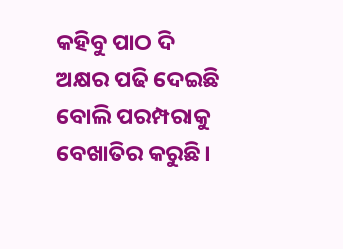କହିବୁ ପାଠ ଦି ଅକ୍ଷର ପଢି ଦେଇଛି ବୋଲି ପରମ୍ପରାକୁ ବେଖାତିର କରୁଛି।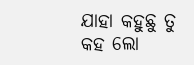ଯାହା କହୁଛୁ ତୁ କହ ଲୋ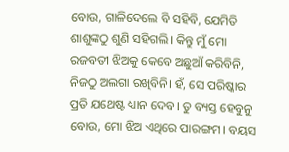ବୋଉ, ଗାଳିଦେଲେ ବି ସହିବି, ଯେମିତି ଶାଶୁଙ୍କଠୁ ଶୁଣି ସହିଗଲି। କିନ୍ତୁ ମୁଁ ମୋ ରଜବତୀ ଝିଅକୁ କେବେ ଅଛୁଆଁ କରିବିନି, ନିଜଠୁ ଅଲଗା ରଖିବିନି। ହଁ, ସେ ପରିଷ୍କାର ପ୍ରତି ଯଥେଷ୍ଟ ଧ୍ୟାନ ଦେବ। ତୁ ବ୍ୟସ୍ତ ହେବୁନୁ ବୋଉ, ମୋ ଝିଅ ଏଥିରେ ପାରଙ୍ଗମ। ବୟସ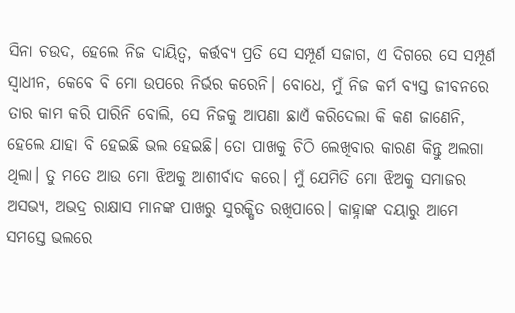ସିନା ଚଉଦ, ହେଲେ ନିଜ ଦାୟିତ୍ୱ, କର୍ତ୍ତବ୍ୟ ପ୍ରତି ସେ ସମ୍ପୂର୍ଣ ସଜାଗ, ଏ ଦିଗରେ ସେ ସମ୍ପୂର୍ଣ ସ୍ୱାଧୀନ, କେବେ ବି ମୋ ଉପରେ ନିର୍ଭର କରେନି। ବୋଧେ, ମୁଁ ନିଜ କର୍ମ ବ୍ୟସ୍ତ ଜୀବନରେ ତାର କାମ କରି ପାରିନି ବୋଲି, ସେ ନିଜକୁ ଆପଣା ଛାଏଁ କରିଦେଲା କି କଣ ଜାଣେନି, ହେଲେ ଯାହା ବି ହେଇଛି ଭଲ ହେଇଛି। ତୋ ପାଖକୁ ଚିଠି ଲେଖିବାର କାରଣ କିନ୍ତୁ ଅଲଗା ଥିଲା। ତୁ ମତେ ଆଉ ମୋ ଝିଅକୁ ଆଶୀର୍ବାଦ କରେ। ମୁଁ ଯେମିତି ମୋ ଝିଅକୁ ସମାଜର ଅସଭ୍ୟ, ଅଭଦ୍ର ରାକ୍ଷାସ ମାନଙ୍କ ପାଖରୁ ସୁରକ୍ଷିତ ରଖିପାରେ। କାହ୍ନାଙ୍କ ଦୟାରୁ ଆମେ ସମସ୍ତେ ଭଲରେ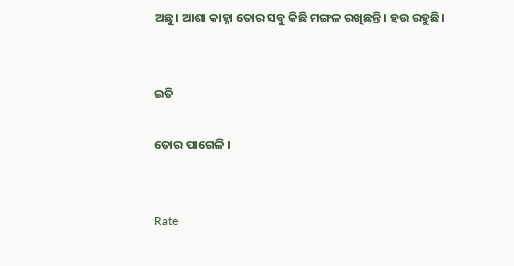ଅଛୁ। ଆଶା କାହ୍ନା ତୋର ସବୁ କିଛି ମଙ୍ଗଳ ରଖିଛନ୍ତି। ହଉ ରହୁଛି।


ଇତି

ତୋର ପାଗେଳି ।


Rate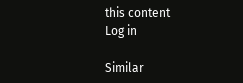this content
Log in

Similar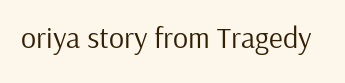oriya story from Tragedy